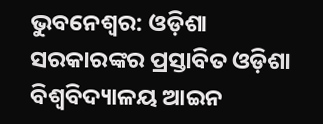ଭୁବନେଶ୍ୱର: ଓଡ଼ିଶା ସରକାରଙ୍କର ପ୍ରସ୍ତାବିତ ଓଡ଼ିଶା ବିଶ୍ୱବିଦ୍ୟାଳୟ ଆଇନ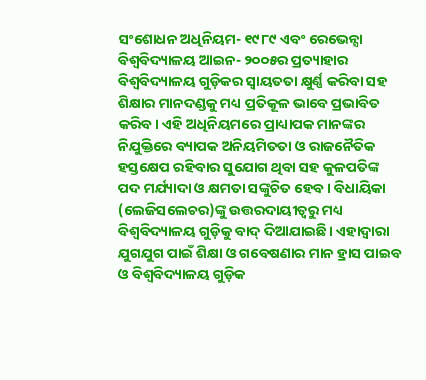ସଂଶୋଧନ ଅଧିନିୟମ- ୧୯୮୯ ଏବଂ ରେଭେନ୍ସା ବିଶ୍ୱବିଦ୍ୟାଳୟ ଆଇନ- ୨୦୦୫ର ପ୍ରତ୍ୟାହାର ବିଶ୍ୱବିଦ୍ୟାଳୟ ଗୁଡ଼ିକର ସ୍ୱାୟତତା କ୍ଷୁର୍ଣ୍ଣ କରିବା ସହ ଶିକ୍ଷାର ମାନଦଣ୍ଡକୁ ମଧ୍ୟ ପ୍ରତିକୂଳ ଭାବେ ପ୍ରଭାବିତ କରିବ। ଏହି ଅଧିନିୟମରେ ପ୍ରାଧ୍ୟାପକ ମାନଙ୍କର ନିଯୁକ୍ତିରେ ବ୍ୟାପକ ଅନିୟମିତତା ଓ ରାଜନୈତିକ ହସ୍ତକ୍ଷେପ ରହିବାର ସୁଯୋଗ ଥିବା ସହ କୁଳପତିଙ୍କ ପଦ ମର୍ଯ୍ୟାଦା ଓ କ୍ଷମତା ସଙ୍କୁଚିତ ହେବ। ବିଧାୟିକା (ଲେଜିସଲେଚର)ଙ୍କୁ ଉତ୍ତରଦାୟୀତ୍ୱରୁ ମଧ୍ୟ ବିଶ୍ୱବିଦ୍ୟାଳୟ ଗୁଡ଼ିକୁ ବାଦ୍ ଦିଆଯାଇଛି। ଏହାଦ୍ୱାରା ଯୁଗଯୁଗ ପାଇଁ ଶିକ୍ଷା ଓ ଗବେଷଣାର ମାନ ହ୍ରାସ ପାଇବ ଓ ବିଶ୍ୱବିଦ୍ୟାଳୟ ଗୁଡ଼ିକ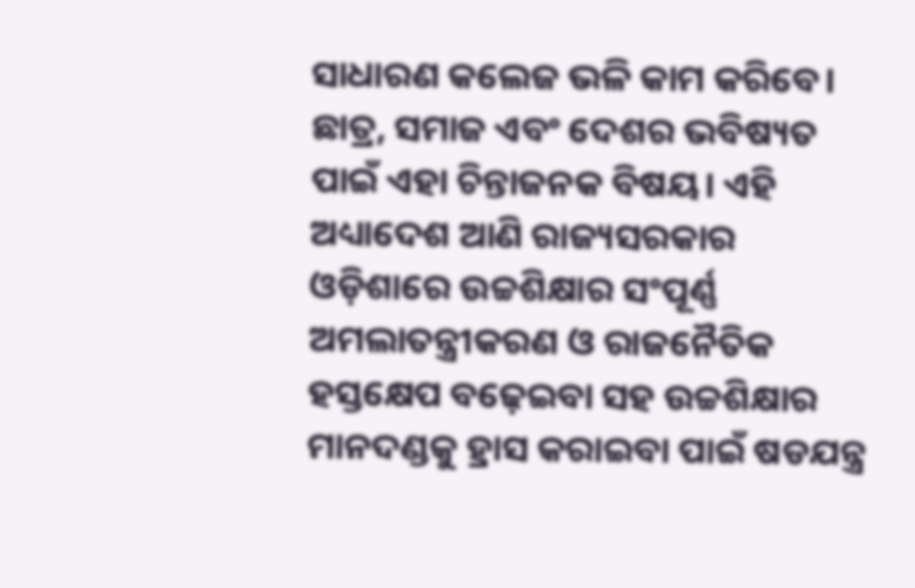ସାଧାରଣ କଲେଜ ଭଳି କାମ କରିବେ। ଛାତ୍ର, ସମାଜ ଏବଂ ଦେଶର ଭବିଷ୍ୟତ ପାଇଁ ଏହା ଚିନ୍ତାଜନକ ବିଷୟ। ଏହି ଅଧ୍ୟାଦେଶ ଆଣି ରାଜ୍ୟସରକାର ଓଡ଼ିଶାରେ ଉଚ୍ଚଶିକ୍ଷାର ସଂପୂର୍ଣ୍ଣ ଅମଲାତନ୍ତ୍ରୀକରଣ ଓ ରାଜନୈତିକ ହସ୍ତକ୍ଷେପ ବଢ଼େଇବା ସହ ଉଚ୍ଚଶିକ୍ଷାର ମାନଦଣ୍ଡକୁ ହ୍ରାସ କରାଇବା ପାଇଁ ଷଡଯନ୍ତ୍ର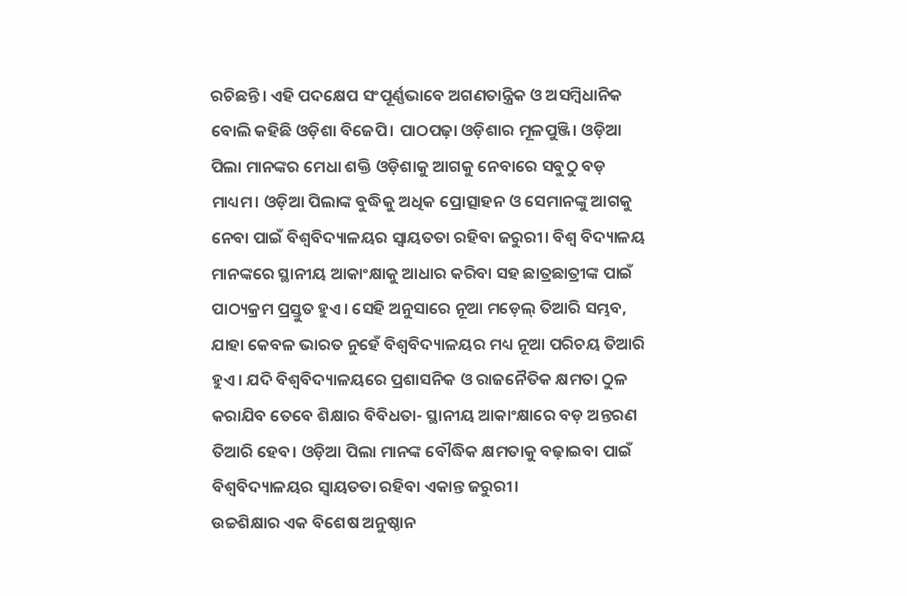ରଚିଛନ୍ତି। ଏହି ପଦକ୍ଷେପ ସଂପୂର୍ଣ୍ଣଭାବେ ଅଗଣତାନ୍ତ୍ରିକ ଓ ଅସମ୍ବିଧାନିକ ବୋଲି କହିଛି ଓଡ଼ିଶା ବିଜେପି। ପାଠପଢ଼ା ଓଡ଼ିଶାର ମୂଳପୁଞ୍ଜି। ଓଡ଼ିଆ ପିଲା ମାନଙ୍କର ମେଧା ଶକ୍ତି ଓଡ଼ିଶାକୁ ଆଗକୁ ନେବାରେ ସବୁଠୁ ବଡ଼ ମାଧ୍ୟମ। ଓଡ଼ିଆ ପିଲାଙ୍କ ବୁଦ୍ଧିକୁ ଅଧିକ ପ୍ରୋତ୍ସାହନ ଓ ସେମାନଙ୍କୁ ଆଗକୁ ନେବା ପାଇଁ ବିଶ୍ୱବିଦ୍ୟାଳୟର ସ୍ୱାୟତତା ରହିବା ଜରୁରୀ। ବିଶ୍ୱ ବିଦ୍ୟାଳୟ ମାନଙ୍କରେ ସ୍ଥାନୀୟ ଆକାଂକ୍ଷାକୁ ଆଧାର କରିବା ସହ ଛାତ୍ରଛାତ୍ରୀଙ୍କ ପାଇଁ ପାଠ୍ୟକ୍ରମ ପ୍ରସ୍ତୁତ ହୁଏ। ସେହି ଅନୁସାରେ ନୂଆ ମଡ଼େଲ୍ ତିଆରି ସମ୍ଭବ, ଯାହା କେବଳ ଭାରତ ନୁହେଁ ବିଶ୍ୱବିଦ୍ୟାଳୟର ମଧ୍ୟ ନୂଆ ପରିଚୟ ତିଆରି ହୁଏ। ଯଦି ବିଶ୍ୱବିଦ୍ୟାଳୟରେ ପ୍ରଶାସନିକ ଓ ରାଜନୈତିକ କ୍ଷମତା ଠୁଳ କରାଯିବ ତେବେ ଶିକ୍ଷାର ବିବିଧତା- ସ୍ଥାନୀୟ ଆକାଂକ୍ଷାରେ ବଡ଼ ଅନ୍ତରଣ ତିଆରି ହେବ। ଓଡ଼ିଆ ପିଲା ମାନଙ୍କ ବୌଦ୍ଧିକ କ୍ଷମତାକୁ ବଢ଼ାଇବା ପାଇଁ ବିଶ୍ୱବିଦ୍ୟାଳୟର ସ୍ୱାୟତତା ରହିବା ଏକାନ୍ତ ଜରୁରୀ।
ଉଚ୍ଚଶିକ୍ଷାର ଏକ ବିଶେଷ ଅନୁଷ୍ଠାନ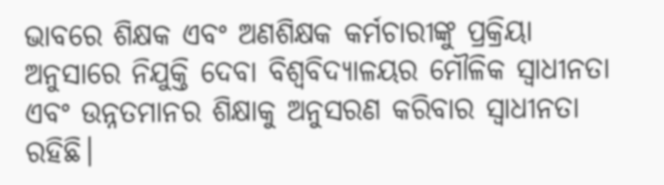ଭାବରେ ଶିକ୍ଷକ ଏବଂ ଅଣଶିକ୍ଷକ କର୍ମଚାରୀଙ୍କୁ ପ୍ରକ୍ରିୟା ଅନୁସାରେ ନିଯୁକ୍ତି ଦେବା ବିଶ୍ୱବିଦ୍ୟାଳୟର ମୌଳିକ ସ୍ୱାଧୀନତା ଏବଂ ଉନ୍ନତମାନର ଶିକ୍ଷାକୁ ଅନୁସରଣ କରିବାର ସ୍ୱାଧୀନତା ରହିଛି।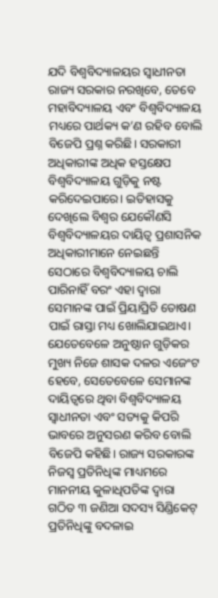ଯଦି ବିଶ୍ୱବିଦ୍ୟାଳୟର ସ୍ୱାଧୀନତା ରାଜ୍ୟ ସରକାର ନରଖିବେ, ତେବେ ମହାବିଦ୍ୟାଳୟ ଏବଂ ବିଶ୍ୱବିଦ୍ୟାଳୟ ମଧ୍ୟରେ ପାର୍ଥକ୍ୟ କ’ଣ ରହିବ ବୋଲି ବିଜେପି ପ୍ରଶ୍ନ କରିଛି। ସରକାରୀ ଅଧିକାରୀଙ୍କ ଅଧିକ ହସ୍ତକ୍ଷେପ ବିଶ୍ୱବିଦ୍ୟାଳୟ ଗୁଡ଼ିକୁ ନଷ୍ଟ କରିଦେଇପାରେ। ଇତିହାସକୁ ଦେଖିଲେ ବିଶ୍ୱର ଯେକୌଣସି ବିଶ୍ୱବିଦ୍ୟାଳୟର ଦାୟିତ୍ୱ ପ୍ରଶାସନିକ ଅଧିକାରୀମାନେ ନେଇଛନ୍ତି ସେଠାରେ ବିଶ୍ୱବିଦ୍ୟାଳୟ ଚାଲି ପାରିନାହିଁ ବରଂ ଏହା ଦ୍ୱାରା ସେମାନଙ୍କ ପାଇଁ ପ୍ରିୟାପ୍ରିତି ତୋଷଣ ପାଇଁ ରାସ୍ତା ମଧ୍ୟ ଖୋଲିଯାଇଥାଏ। ଯେତେବେଳେ ଅନୁଷ୍ଠାନ ଗୁଡ଼ିକର ମୁଖ୍ୟ ନିଜେ ଶାସକ ଦଳର ଏଜେଂଟ ହେବେ, ସେତେବେଳେ ସେମାନଙ୍କ ଦାୟିତ୍ୱରେ ଥିବା ବିଶ୍ୱବିଦ୍ୟାଳୟ ସ୍ୱାଧୀନତା ଏବଂ ସତ୍ୟକୁ କିପରି ଭାବରେ ଅନୁସରଣ କରିବ ବୋଲି ବିଜେପି କହିଛି। ରାଜ୍ୟ ସରକାରଙ୍କ ନିଜସ୍ୱ ପ୍ରତିନିଧିଙ୍କ ମାଧ୍ୟମରେ ମାନନୀୟ କୁଳାଧିପତିଙ୍କ ଦ୍ୱାରା ଗଠିତ ୩ ଜଣିଆ ସଦସ୍ୟ ସିଣ୍ଡିକେଟ୍ ପ୍ରତିନିଧିଙ୍କୁ ବଦଳାଇ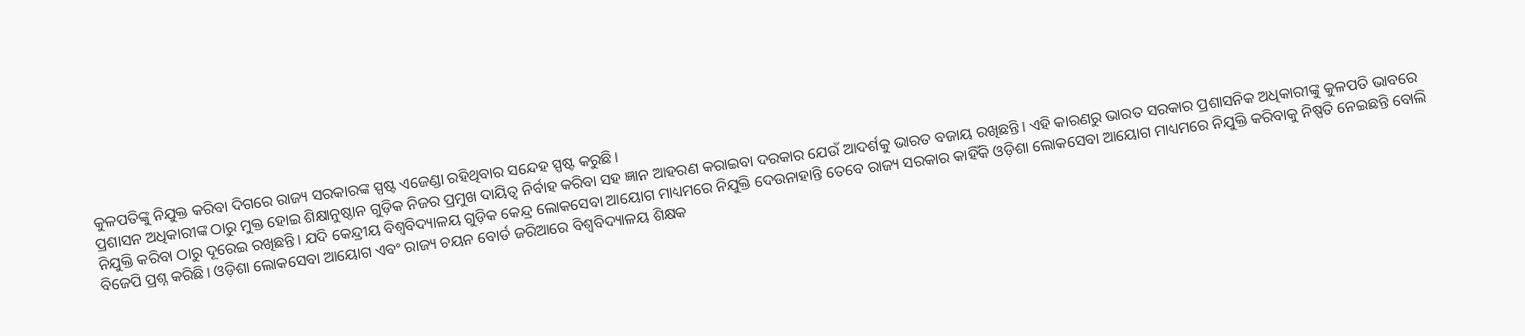କୁଳପତିଙ୍କୁ ନିଯୁକ୍ତ କରିବା ଦିଗରେ ରାଜ୍ୟ ସରକାରଙ୍କ ସ୍ପଷ୍ଟ ଏଜେଣ୍ଡା ରହିଥିବାର ସନ୍ଦେହ ସ୍ପଷ୍ଟ କରୁଛି।
ପ୍ରଶାସନ ଅଧିକାରୀଙ୍କ ଠାରୁ ମୁକ୍ତ ହୋଇ ଶିକ୍ଷାନୁଷ୍ଠାନ ଗୁଡ଼ିକ ନିଜର ପ୍ରମୁଖ ଦାୟିତ୍ୱ ନିର୍ବାହ କରିବା ସହ ଜ୍ଞାନ ଆହରଣ କରାଇବା ଦରକାର ଯେଉଁ ଆଦର୍ଶକୁ ଭାରତ ବଜାୟ ରଖିଛନ୍ତି। ଏହି କାରଣରୁ ଭାରତ ସରକାର ପ୍ରଶାସନିକ ଅଧିକାରୀଙ୍କୁ କୁଳପତି ଭାବରେ ନିଯୁକ୍ତି କରିବା ଠାରୁ ଦୂରେଇ ରଖିଛନ୍ତି। ଯଦି କେନ୍ଦ୍ରୀୟ ବିଶ୍ୱବିଦ୍ୟାଳୟ ଗୁଡ଼ିକ କେନ୍ଦ୍ର ଲୋକସେବା ଆୟୋଗ ମାଧ୍ୟମରେ ନିଯୁକ୍ତି ଦେଉନାହାନ୍ତି ତେବେ ରାଜ୍ୟ ସରକାର କାହିଁକି ଓଡ଼ିଶା ଲୋକସେବା ଆୟୋଗ ମାଧ୍ୟମରେ ନିଯୁକ୍ତି କରିବାକୁ ନିଷ୍ପତି ନେଇଛନ୍ତି ବୋଲି ବିଜେପି ପ୍ରଶ୍ନ କରିଛି। ଓଡ଼ିଶା ଲୋକସେବା ଆୟୋଗ ଏବଂ ରାଜ୍ୟ ଚୟନ ବୋର୍ଡ ଜରିଆରେ ବିଶ୍ୱବିଦ୍ୟାଳୟ ଶିକ୍ଷକ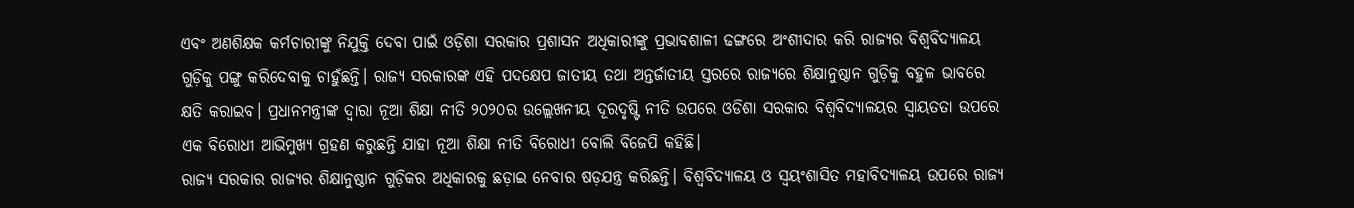ଏବଂ ଅଣଶିକ୍ଷକ କର୍ମଚାରୀଙ୍କୁ ନିଯୁକ୍ତି ଦେବା ପାଇଁ ଓଡ଼ିଶା ସରକାର ପ୍ରଶାସନ ଅଧିକାରୀଙ୍କୁ ପ୍ରଭାବଶାଳୀ ଢଙ୍ଗରେ ଅଂଶୀଦାର କରି ରାଜ୍ୟର ବିଶ୍ୱବିଦ୍ୟାଳୟ ଗୁଡ଼ିକୁ ପଙ୍ଗୁ କରିଦେବାକୁ ଚାହୁଁଛନ୍ତି। ରାଜ୍ୟ ସରକାରଙ୍କ ଏହି ପଦକ୍ଷେପ ଜାତୀୟ ତଥା ଅନ୍ତର୍ଜାତୀୟ ସ୍ତରରେ ରାଜ୍ୟରେ ଶିକ୍ଷାନୁଷ୍ଠାନ ଗୁଡ଼ିକୁ ବହୁଳ ଭାବରେ କ୍ଷତି କରାଇବ। ପ୍ରଧାନମନ୍ତ୍ରୀଙ୍କ ଦ୍ୱାରା ନୂଆ ଶିକ୍ଷା ନୀତି ୨୦୨୦ର ଉଲ୍ଲେଖନୀୟ ଦୂରଦୃଷ୍ଟି ନୀତି ଉପରେ ଓଡିଶା ସରକାର ବିଶ୍ୱବିଦ୍ୟାଳୟର ସ୍ୱାୟତତା ଉପରେ ଏକ ବିରୋଧୀ ଆଭିମୁଖ୍ୟ ଗ୍ରହଣ କରୁଛନ୍ତି ଯାହା ନୂଆ ଶିକ୍ଷା ନୀତି ବିରୋଧୀ ବୋଲି ବିଜେପି କହିଛି।
ରାଜ୍ୟ ସରକାର ରାଜ୍ୟର ଶିକ୍ଷାନୁଷ୍ଠାନ ଗୁଡ଼ିକର ଅଧିକାରକୁ ଛଡ଼ାଇ ନେବାର ଷଡ଼ଯନ୍ତ୍ର କରିଛନ୍ତି। ବିଶ୍ୱବିଦ୍ୟାଳୟ ଓ ସ୍ୱୟଂଶାସିତ ମହାବିଦ୍ୟାଳୟ ଉପରେ ରାଜ୍ୟ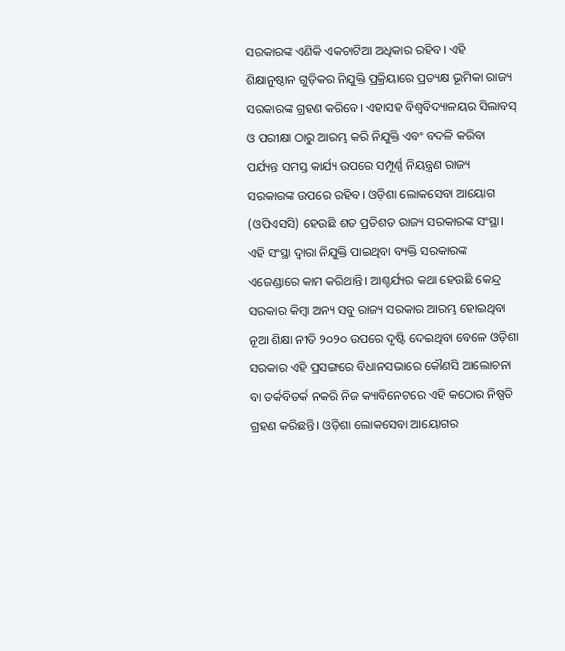ସରକାରଙ୍କ ଏଣିକି ଏକଚାଟିଆ ଅଧିକାର ରହିବ। ଏହି ଶିକ୍ଷାନୁଷ୍ଠାନ ଗୁଡ଼ିକର ନିଯୁକ୍ତି ପ୍ରକ୍ରିୟାରେ ପ୍ରତ୍ୟକ୍ଷ ଭୂମିକା ରାଜ୍ୟ ସରକାରଙ୍କ ଗ୍ରହଣ କରିବେ। ଏହାସହ ବିଶ୍ୱବିଦ୍ୟାଳୟର ସିଲାବସ୍ ଓ ପରୀକ୍ଷା ଠାରୁ ଆରମ୍ଭ କରି ନିଯୁକ୍ତି ଏବଂ ବଦଳି କରିବା ପର୍ଯ୍ୟନ୍ତ ସମସ୍ତ କାର୍ଯ୍ୟ ଉପରେ ସମ୍ପୂର୍ଣ୍ଣ ନିୟନ୍ତ୍ରଣ ରାଜ୍ୟ ସରକାରଙ୍କ ଉପରେ ରହିବ। ଓଡ଼ିଶା ଲୋକସେବା ଆୟୋଗ (ଓପିଏସସି) ହେଉଛି ଶତ ପ୍ରତିଶତ ରାଜ୍ୟ ସରକାରଙ୍କ ସଂସ୍ଥା। ଏହି ସଂସ୍ଥା ଦ୍ୱାରା ନିଯୁକ୍ତି ପାଇଥିବା ବ୍ୟକ୍ତି ସରକାରଙ୍କ ଏଜେଣ୍ଡାରେ କାମ କରିଥାନ୍ତି। ଆଶ୍ଚର୍ଯ୍ୟର କଥା ହେଉଛି କେନ୍ଦ୍ର ସରକାର କିମ୍ବା ଅନ୍ୟ ସବୁ ରାଜ୍ୟ ସରକାର ଆରମ୍ଭ ହୋଇଥିବା ନୂଆ ଶିକ୍ଷା ନୀତି ୨୦୨୦ ଉପରେ ଦୃଷ୍ଟି ଦେଇଥିବା ବେଳେ ଓଡ଼ିଶା ସରକାର ଏହି ପ୍ରସଙ୍ଗରେ ବିଧାନସଭାରେ କୌଣସି ଆଲୋଚନା ବା ତର୍କବିତର୍କ ନକରି ନିଜ କ୍ୟାବିନେଟରେ ଏହି କଠୋର ନିଷ୍ପତି ଗ୍ରହଣ କରିଛନ୍ତି। ଓଡ଼ିଶା ଲୋକସେବା ଆୟୋଗର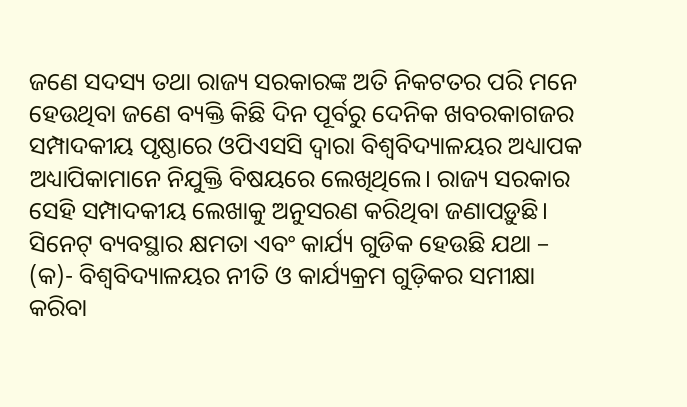ଜଣେ ସଦସ୍ୟ ତଥା ରାଜ୍ୟ ସରକାରଙ୍କ ଅତି ନିକଟତର ପରି ମନେ ହେଉଥିବା ଜଣେ ବ୍ୟକ୍ତି କିଛି ଦିନ ପୂର୍ବରୁ ଦେନିକ ଖବରକାଗଜର ସମ୍ପାଦକୀୟ ପୃଷ୍ଠାରେ ଓପିଏସସି ଦ୍ୱାରା ବିଶ୍ୱବିଦ୍ୟାଳୟର ଅଧ୍ୟାପକ ଅଧ୍ୟାପିକାମାନେ ନିଯୁକ୍ତି ବିଷୟରେ ଲେଖିଥିଲେ। ରାଜ୍ୟ ସରକାର ସେହି ସମ୍ପାଦକୀୟ ଲେଖାକୁ ଅନୁସରଣ କରିଥିବା ଜଣାପଡ଼ୁଛି।
ସିନେଟ୍ ବ୍ୟବସ୍ଥାର କ୍ଷମତା ଏବଂ କାର୍ଯ୍ୟ ଗୁଡିକ ହେଉଛି ଯଥା – (କ)- ବିଶ୍ୱବିଦ୍ୟାଳୟର ନୀତି ଓ କାର୍ଯ୍ୟକ୍ରମ ଗୁଡ଼ିକର ସମୀକ୍ଷା କରିବା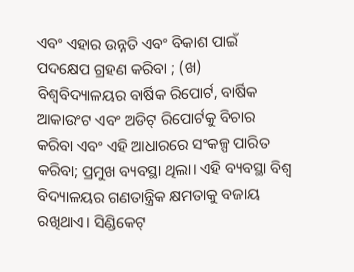ଏବଂ ଏହାର ଉନ୍ନତି ଏବଂ ବିକାଶ ପାଇଁ ପଦକ୍ଷେପ ଗ୍ରହଣ କରିବା ; (ଖ) ବିଶ୍ୱବିଦ୍ୟାଳୟର ବାର୍ଷିକ ରିପୋର୍ଟ, ବାର୍ଷିକ ଆକାଉଂଟ ଏବଂ ଅଡିଟ୍ ରିପୋର୍ଟକୁ ବିଚାର କରିବା ଏବଂ ଏହି ଆଧାରରେ ସଂକଳ୍ପ ପାରିତ କରିବା; ପ୍ରମୁଖ ବ୍ୟବସ୍ଥା ଥିଲା। ଏହି ବ୍ୟବସ୍ଥା ବିଶ୍ୱ ବିଦ୍ୟାଳୟର ଗଣତାନ୍ତ୍ରିକ କ୍ଷମତାକୁ ବଜାୟ ରଖିଥାଏ। ସିଣ୍ଡିକେଟ୍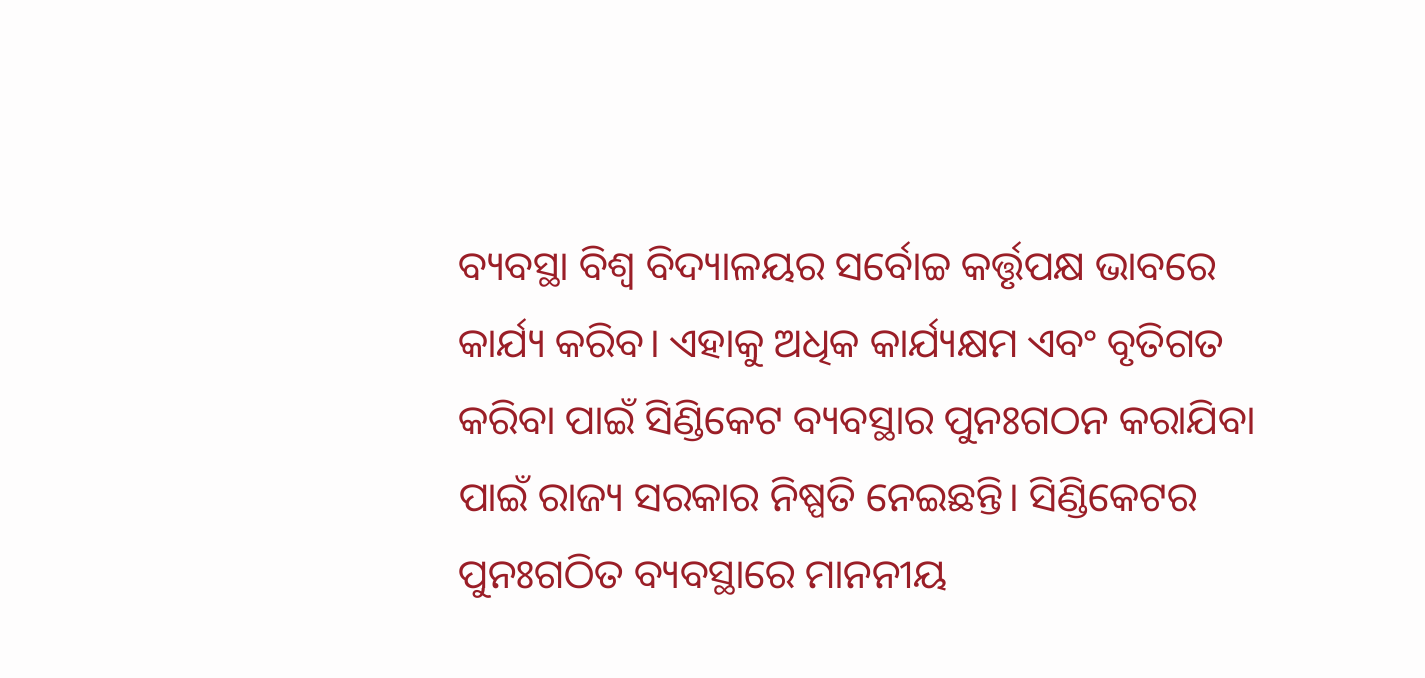ବ୍ୟବସ୍ଥା ବିଶ୍ୱ ବିଦ୍ୟାଳୟର ସର୍ବୋଚ୍ଚ କର୍ତ୍ତୃପକ୍ଷ ଭାବରେ କାର୍ଯ୍ୟ କରିବ। ଏହାକୁ ଅଧିକ କାର୍ଯ୍ୟକ୍ଷମ ଏବଂ ବୃତିଗତ କରିବା ପାଇଁ ସିଣ୍ଡିକେଟ ବ୍ୟବସ୍ଥାର ପୁନଃଗଠନ କରାଯିବା ପାଇଁ ରାଜ୍ୟ ସରକାର ନିଷ୍ପତି ନେଇଛନ୍ତି। ସିଣ୍ଡିକେଟର ପୁନଃଗଠିତ ବ୍ୟବସ୍ଥାରେ ମାନନୀୟ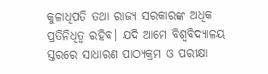କୁଳାଧିପତି ତଥା ରାଜ୍ୟ ସରକାରଙ୍କ ଅଧିକ ପ୍ରତିନିଧିତ୍ୱ ରହିବ। ଯଦି ଆମେ ବିଶ୍ୱବିଦ୍ୟାଳୟ ସ୍ତରରେ ସାଧାରଣ ପାଠ୍ୟକ୍ରମ ଓ ପରୀକ୍ଷା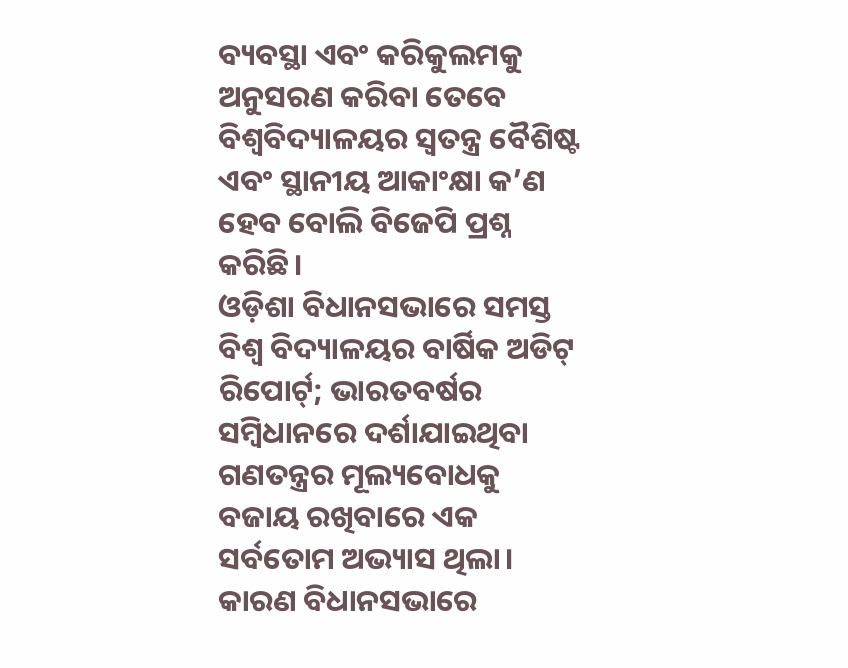ବ୍ୟବସ୍ଥା ଏବଂ କରିକୁଲମକୁ ଅନୁସରଣ କରିବା ତେବେ ବିଶ୍ୱବିଦ୍ୟାଳୟର ସ୍ୱତନ୍ତ୍ର ବୈଶିଷ୍ଟ ଏବଂ ସ୍ଥାନୀୟ ଆକାଂକ୍ଷା କ’ଣ ହେବ ବୋଲି ବିଜେପି ପ୍ରଶ୍ନ କରିଛି।
ଓଡ଼ିଶା ବିଧାନସଭାରେ ସମସ୍ତ ବିଶ୍ୱ ବିଦ୍ୟାଳୟର ବାର୍ଷିକ ଅଡିଟ୍ ରିପୋର୍ଟ୍; ଭାରତବର୍ଷର ସମ୍ବିଧାନରେ ଦର୍ଶାଯାଇଥିବା ଗଣତନ୍ତ୍ରର ମୂଲ୍ୟବୋଧକୁ ବଜାୟ ରଖିବାରେ ଏକ ସର୍ବତୋମ ଅଭ୍ୟାସ ଥିଲା। କାରଣ ବିଧାନସଭାରେ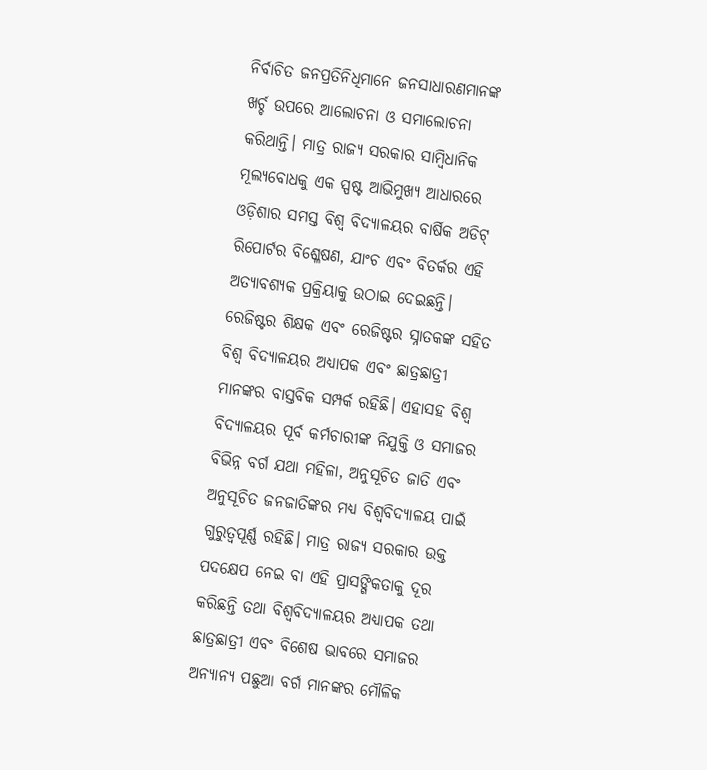ନିର୍ବାଚିତ ଜନପ୍ରତିନିଧିମାନେ ଜନସାଧାରଣମାନଙ୍କ ଖର୍ଚ୍ଚ ଉପରେ ଆଲୋଚନା ଓ ସମାଲୋଚନା କରିଥାନ୍ତି। ମାତ୍ର ରାଜ୍ୟ ସରକାର ସାମ୍ବିଧାନିକ ମୂଲ୍ୟବୋଧକୁ ଏକ ସ୍ପଷ୍ଟ ଆଭିମୁଖ୍ୟ ଆଧାରରେ ଓଡ଼ିଶାର ସମସ୍ତ ବିଶ୍ୱ ବିଦ୍ୟାଳୟର ବାର୍ଷିକ ଅଡିଟ୍ ରିପୋର୍ଟର ବିଶ୍ଳେଷଣ, ଯାଂଚ ଏବଂ ବିତର୍କର ଏହି ଅତ୍ୟାବଶ୍ୟକ ପ୍ରକ୍ରିୟାକୁ ଉଠାଇ ଦେଇଛନ୍ତି। ରେଜିଷ୍ଟର ଶିକ୍ଷକ ଏବଂ ରେଜିଷ୍ଟର ସ୍ନାତକଙ୍କ ସହିତ ବିଶ୍ୱ ବିଦ୍ୟାଳୟର ଅଧ୍ୟାପକ ଏବଂ ଛାତ୍ରଛାତ୍ରୀ ମାନଙ୍କର ବାସ୍ତବିକ ସମ୍ପର୍କ ରହିଛି। ଏହାସହ ବିଶ୍ୱ ବିଦ୍ୟାଳୟର ପୂର୍ବ କର୍ମଚାରୀଙ୍କ ନିଯୁକ୍ତି ଓ ସମାଜର ବିଭିନ୍ନ ବର୍ଗ ଯଥା ମହିଳା, ଅନୁସୂଚିତ ଜାତି ଏବଂ ଅନୁସୂଚିତ ଜନଜାତିଙ୍କର ମଧ୍ୟ ବିଶ୍ୱବିଦ୍ୟାଳୟ ପାଇଁ ଗୁରୁତ୍ୱପୂର୍ଣ୍ଣ ରହିଛି। ମାତ୍ର ରାଜ୍ୟ ସରକାର ଉକ୍ତ ପଦକ୍ଷେପ ନେଇ ବା ଏହି ପ୍ରାସଙ୍ଗିକତାକୁ ଦୂର କରିଛନ୍ତି ତଥା ବିଶ୍ୱବିଦ୍ୟାଳୟର ଅଧ୍ୟାପକ ତଥା ଛାତ୍ରଛାତ୍ରୀ ଏବଂ ବିଶେଷ ଭାବରେ ସମାଜର ଅନ୍ୟାନ୍ୟ ପଛୁଆ ବର୍ଗ ମାନଙ୍କର ମୌଳିକ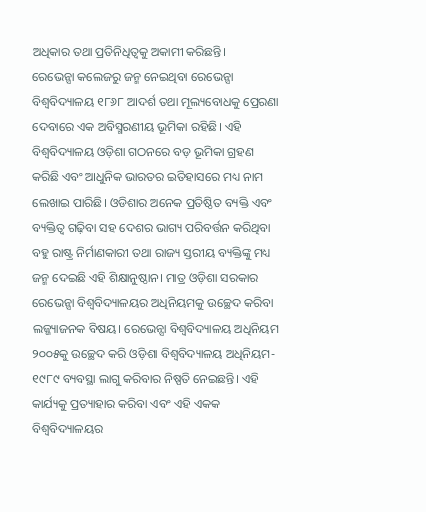ଅଧିକାର ତଥା ପ୍ରତିନିଧିତ୍ୱକୁ ଅକାମୀ କରିଛନ୍ତି।
ରେଭେନ୍ସା କଲେଜରୁ ଜନ୍ମ ନେଇଥିବା ରେଭେନ୍ସା ବିଶ୍ୱବିଦ୍ୟାଳୟ ୧୮୬୮ ଆଦର୍ଶ ତଥା ମୂଲ୍ୟବୋଧକୁ ପ୍ରେରଣା ଦେବାରେ ଏକ ଅବିସ୍ମରଣୀୟ ଭୂମିକା ରହିଛି। ଏହି ବିଶ୍ୱବିଦ୍ୟାଳୟ ଓଡ଼ିଶା ଗଠନରେ ବଡ଼ ଭୂମିକା ଗ୍ରହଣ କରିଛି ଏବଂ ଆଧୁନିକ ଭାରତର ଇତିହାସରେ ମଧ୍ୟ ନାମ ଲେଖାଇ ପାରିଛି। ଓଡିଶାର ଅନେକ ପ୍ରତିଷ୍ଠିତ ବ୍ୟକ୍ତି ଏବଂ ବ୍ୟକ୍ତିତ୍ୱ ଗଢ଼ିବା ସହ ଦେଶର ଭାଗ୍ୟ ପରିବର୍ତ୍ତନ କରିଥିବା ବହୁ ରାଷ୍ଟ୍ର ନିର୍ମାଣକାରୀ ତଥା ରାଜ୍ୟ ସ୍ତରୀୟ ବ୍ୟକ୍ତିଙ୍କୁ ମଧ୍ୟ ଜନ୍ମ ଦେଇଛି ଏହି ଶିକ୍ଷାନୁଷ୍ଠାନ। ମାତ୍ର ଓଡ଼ିଶା ସରକାର ରେଭେନ୍ସା ବିଶ୍ୱବିଦ୍ୟାଳୟର ଅଧିନିୟମକୁ ଉଚ୍ଛେଦ କରିବା ଲଜ୍ଜ୍ୟାଜନକ ବିଷୟ। ରେଭେନ୍ସା ବିଶ୍ୱବିଦ୍ୟାଳୟ ଅଧିନିୟମ ୨୦୦୫କୁ ଉଚ୍ଛେଦ କରି ଓଡ଼ିଶା ବିଶ୍ୱବିଦ୍ୟାଳୟ ଅଧିନିୟମ- ୧୯୮୯ ବ୍ୟବସ୍ଥା ଲାଗୁ କରିବାର ନିଷ୍ପତି ନେଇଛନ୍ତି। ଏହି କାର୍ଯ୍ୟକୁ ପ୍ରତ୍ୟାହାର କରିବା ଏବଂ ଏହି ଏକକ ବିଶ୍ୱବିଦ୍ୟାଳୟର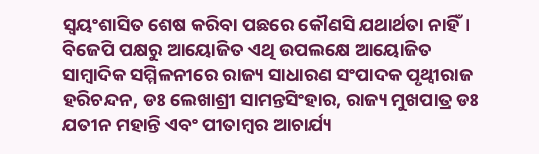ସ୍ୱୟଂଶାସିତ ଶେଷ କରିବା ପଛରେ କୌଣସି ଯଥାର୍ଥତା ନାହିଁ। ବିଜେପି ପକ୍ଷରୁ ଆୟୋଜିତ ଏଥି ଉପଲକ୍ଷେ ଆୟୋଜିତ ସାମ୍ବାଦିକ ସମ୍ମିଳନୀରେ ରାଜ୍ୟ ସାଧାରଣ ସଂପାଦକ ପୃଥ୍ୱୀରାଜ ହରିଚନ୍ଦନ, ଡଃ ଲେଖାଶ୍ରୀ ସାମନ୍ତସିଂହାର, ରାଜ୍ୟ ମୁଖପାତ୍ର ଡଃ ଯତୀନ ମହାନ୍ତି ଏବଂ ପୀତାମ୍ବର ଆଚାର୍ଯ୍ୟ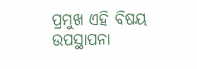ପ୍ରମୁଖ ଏହି ବିଷୟ ଉପସ୍ଥାପନା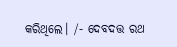କରିଥିଲେ। /- ଦେବଦତ୍ତ ରଥ